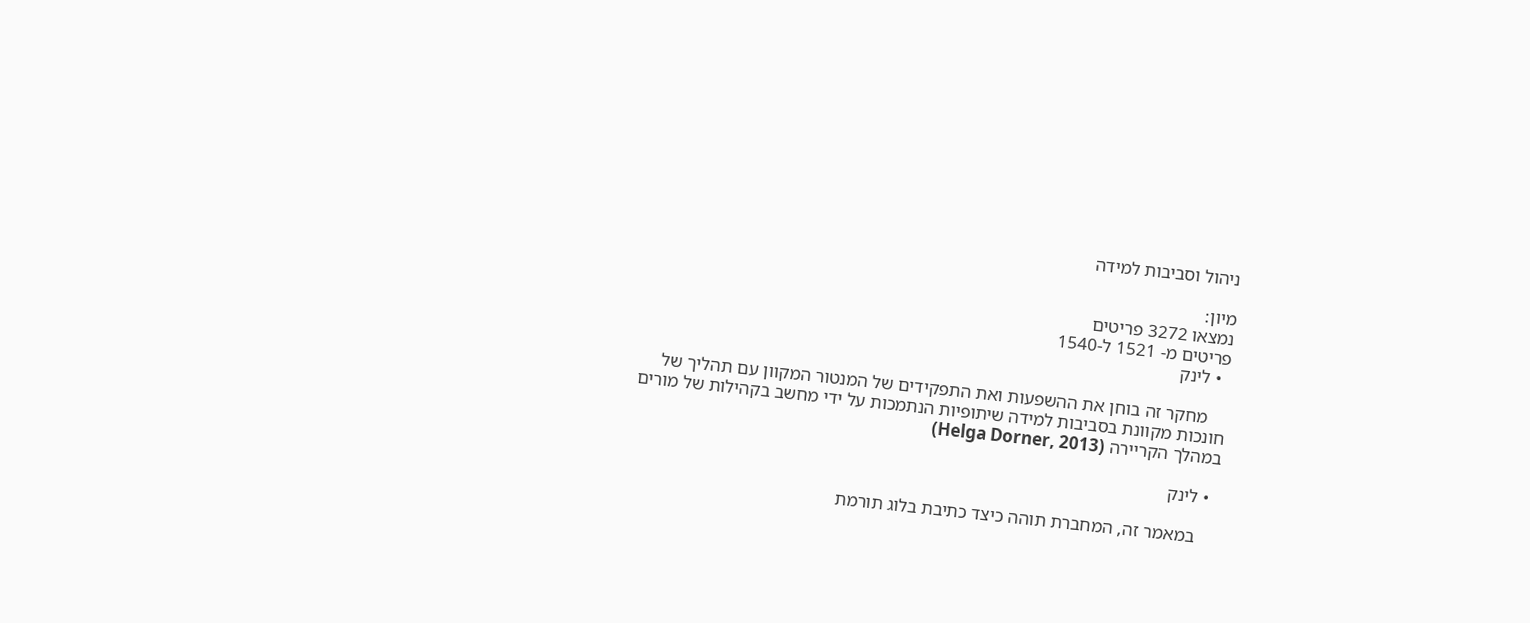ניהול וסביבות למידה

מיון:
נמצאו 3272 פריטים
פריטים מ- 1521 ל-1540
  • לינק

    מחקר זה בוחן את ההשפעות ואת התפקידים של המנטור המקוון עם תהליך של חונכות מקוונת בסביבות למידה שיתופיות הנתמכות על ידי מחשב בקהילות של מורים במהלך הקריירה (Helga Dorner, 2013)

  • לינק

    במאמר זה, המחברת תוהה כיצד כתיבת בלוג תורמת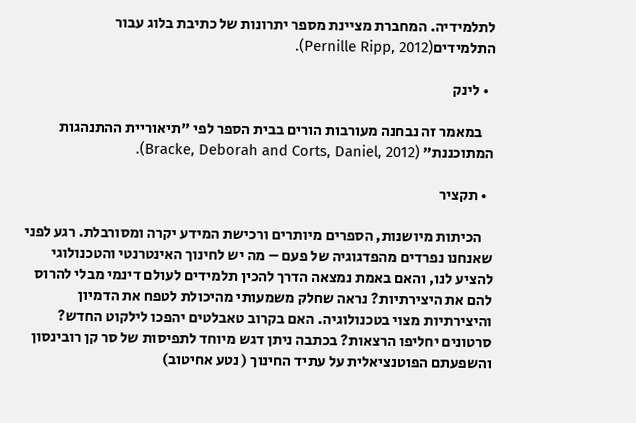לתלמידיה. המחברת מציינת מספר יתרונות של כתיבת בלוג עבור התלמידים(Pernille Ripp, 2012).

  • לינק

    במאמר זה נבחנה מעורבות הורים בבית הספר לפי "תיאוריית ההתנהגות המתוכננת" (Bracke, Deborah and Corts, Daniel, 2012).

  • תקציר

    הכיתות מיושנות, הספרים מיותרים ורכישת המידע יקרה ומסורבלת. רגע לפני שאנחנו נפרדים מהפדגוגיה של פעם – מה יש לחינוך האינטרנטי והטכנולוגי להציע לנו, והאם באמת נמצאה הדרך להכין תלמידים לעולם דינמי מבלי להרוס להם את היצירתיות? נראה שחלק משמעותי מהיכולת לטפח את הדמיון והיצירתיות מצוי בטכנולוגיה. האם בקרוב טאבלטים יהפכו לילקוט החדש? סרטונים יחליפו הרצאות? בכתבה ניתן דגש מיוחד לתפיסות של סר קן רובינסון והשפעתם הפוטנציאלית על עתיד החינוך ( נטע אחיטוב)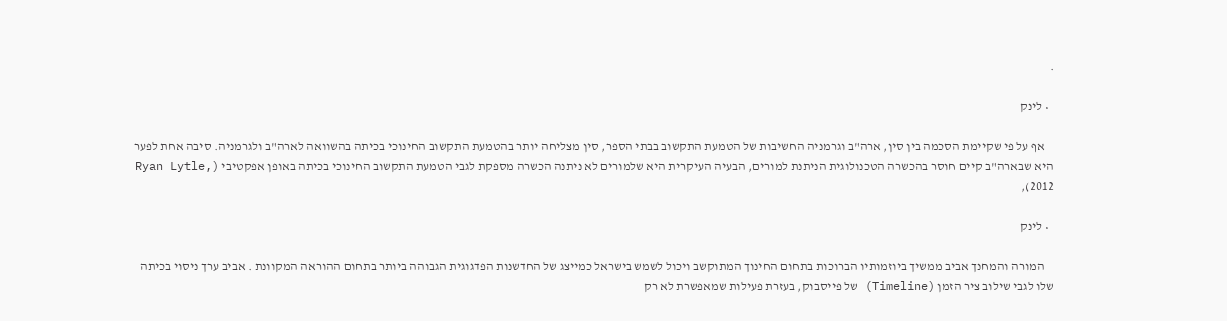.

  • לינק

    אף על פי שקיימת הסכמה בין סין, ארה"ב וגרמניה החשיבות של הטמעת התקשוב בבתי הספר, סין מצליחה יותר בהטמעת התקשוב החינוכי בכיתה בהשוואה לארה"ב ולגרמניה. סיבה אחת לפער היא שבארה"ב קיים חוסר בהכשרה הטכנולוגית הניתנת למורים, הבעיה העיקרית היא שלמורים לא ניתנה הכשרה מספקת לגבי הטמעת התקשוב החינוכי בכיתה באופן אפקטיבי (Ryan Lytle, 2012),

  • לינק

    המורה והמחנך אביב ממשיך ביוזמותיו הברוכות בתחום החינוך המתוקשב ויכול לשמש בישראל כמייצג של החדשנות הפדגוגית הגבוהה ביותר בתחום ההוראה המקוונת . אביב ערך ניסוי בכיתה שלו לגבי שילוב ציר הזמן (Timeline) של פייסבוק, בעזרת פעילות שמאפשרת לא רק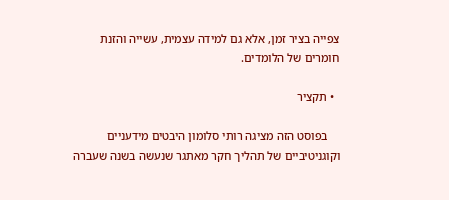צפייה בציר זמן, אלא גם למידה עצמית, עשייה והזנת חומרים של הלומדים.

  • תקציר

    בפוסט הזה מציגה רותי סלומון היבטים מידעניים וקוגניטיביים של תהליך חקר מאתגר שנעשה בשנה שעברה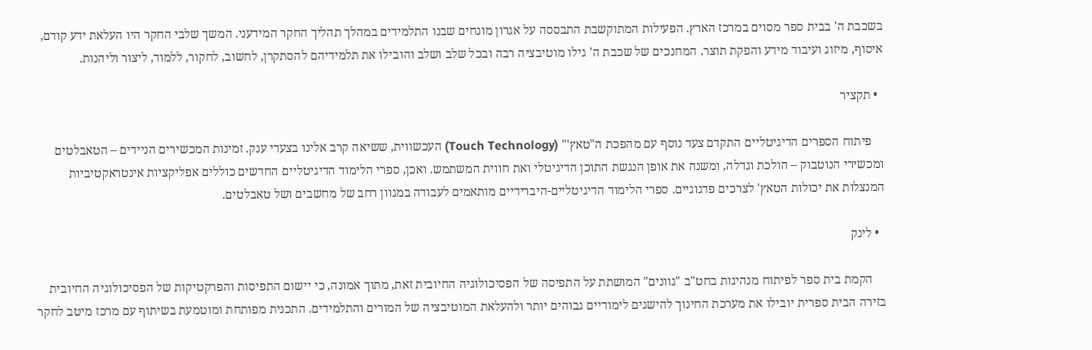בשכבת ה' בבית ספר מסוים במרכז הארץ. הפעילות המתוקשבת התבססה על אגרון מונחים שבנו התלמידים במהלך תהליך החקר המידעני. המשך שלבי החקר היו העלאת ידע קודם, איסוף, מיזוג ועיבוד מידע והפקת תוצר. המחנכים של שכבת ה' גילו מוטיבציה רבה ובכל שלב ושלב והובילו את תלמידיהם להסתקרן, לחשוב, לחקור, ללמוד, ליצור וליהנות.

  • תקציר

    פיתוח הספרים הדיגיטליים התקדם צעד נוסף עם מהפכת ה"טאץ'" (Touch Technology) העכשווית, ששיאה קרב אלינו בצעדי ענק. זמינות המכשירים הניידים – הטאבלטים ומכשירי הנוטבוק – הולכת וגדלה, ומשנה את אופן הנגשת התוכן הדיגיטלי ואת חווית המשתמש. ואכן, ספרי הלימוד הדיגיטליים החדשים כוללים אפליקציות אינטראקטיביות המנצלות את יכולות הטאץ' לצרכים פדגוגיים. ספרי הלימוד הדיגיטליים-היברידיים מותאמים לעבודה במגוון רחב של מחשבים ושל טאבלטים.

  • לינק

    הקמת בית ספר לפיתוח מנהיגות בחט"ב "גוונים" המושתת על התפיסה של הפסיכולוגיה החיובית זאת, מתוך אמונה, כי יישום התפיסות והפרקטיקות של הפסיכולוגיה החיובית בזירה הבית ספרית יובילו את מערכת החינוך להישגים לימודיים גבוהים יותר ולהעלאת המוטיבציה של המורים והתלמידים. התכנית מפותחת ומוטמעת בשיתוף עם מרכז מיטב לחקר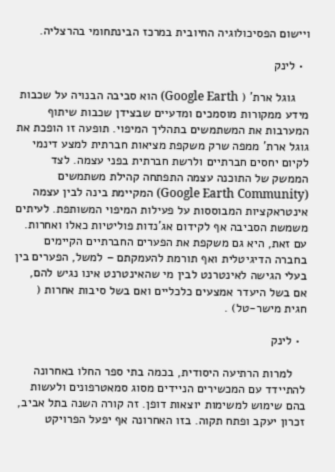ויישום הפסיכולוגיה החיובית במרכז הבינתחומי בהרצליה.

  • לינק

    גוגל ארת' ( Google Earth) הוא סביבה הבנויה על שכבות מידע ממקורות מוסמכים ומדעיים שבצידן שכבות שיתוף המערבות את המשתמשים בתהליך המיפוי. תופעה זו הופכת את גוגל ארת' ממפה שרק משקפת מציאות חברתית למצע דינמי לקיום יחסים חברתיים ולרשת חברתית בפני עצמה. לצד הממשק של התוכנה עצמה התפתחה קהילת משתמשים (Google Earth Community) המקיימת בינה לבין עצמה אינטראקציות המבוססות על פעילות המיפוי המשותפת. לעיתים משמשת הסביבה אף לקידום אג'נדות פוליטיות כאלו ואחרות. עם זאת, היא גם משקפת את הפערים החברתיים הקיימים בחברה הדיגיטלית ואף תורמת להעמקתם – למשל, הפערים בין בעלי הגישה לאינטרנט לבין מי שהאינטרנט אינו נגיש להם, אם בשל היעדר אמצעים כלכליים ואם בשל סיבות אחרות ( חגית מישר-טל) .

  • לינק

    למרות הרתיעה היסודית, בכמה בתי ספר החלו באחרונה להתיידד עם המכשירים הניידים מסוג סמאטרפונים ולעשות בהם שימוש למשימות יוצאות דופן. זה קורה השנה בתל אביב, זכרון יעקב ופתח תקוה. בזו האחרונה אף יפעל הפרויקט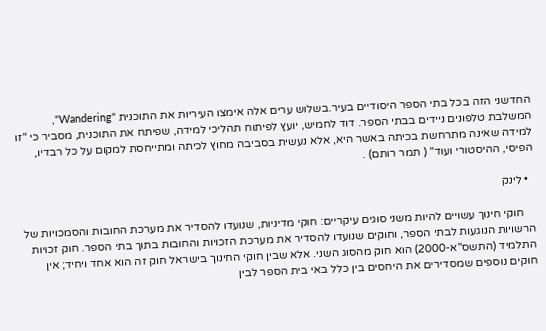החדשני הזה בכל בתי הספר היסודיים בעיר.בשלוש ערים אלה אימצו העיריות את התוכנית "Wandering", המשלבת טלפונים ניידים בבתי הספר. דוד לחמיש, יועץ לפיתוח תהליכי למידה, שפיתח את התוכנית, מסביר כי "זו למידה שאינה מתרחשת בכיתה באשר היא, אלא נעשית בסביבה מחוץ לכיתה ומתייחסת למקום על כל רבדיו, הפיסי, ההיסטורי ועוד" ( תמר רותם) .

  • לינק

    חוקי חינוך עשויים להיות משני סוגים עיקריים: חוקי מדיניות, שנועדו להסדיר את מערכת החובות והסמכויות של הרשויות הנוגעות לבתי הספר, וחוקים שנועדו להסדיר את מערכת הזכויות והחובות בתוך בתי הספר. חוק זכויות התלמיד (התשס"א-2000) הוא חוק מהסוג השני. אלא שבין חוקי החינוך בישראל חוק זה הוא אחד ויחיד; אין חוקים נוספים שמסדירים את היחסים בין כלל באי בית הספר לבין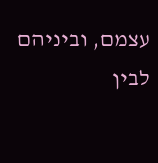עצמם, וביניהם לבין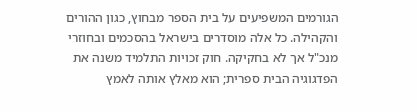הגורמים המשפיעים על בית הספר מבחוץ, כגון ההורים והקהילה. כל אלה מוסדרים בישראל בהסכמים ובחוזרי מנכ"ל אך לא בחקיקה. חוק זכויות התלמיד משנה את הפדגוגיה הבית ספרית; הוא מאלץ אותה לאמץ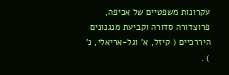עקרונות משפטיים של אכיפה, פרוצדורה סדורה וקביעת מנגנונים היררכיים ( קיזל, א' וגל-אריאלי, נ' ) .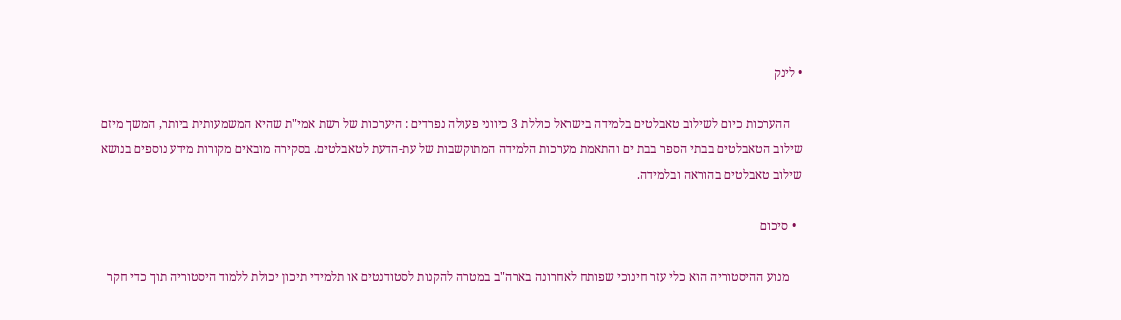• לינק

    ההערכות כיום לשילוב טאבלטים בלמידה בישראל כוללת 3 כיווני פעולה נפרדים : היערכות של רשת אמי"ת שהיא המשמעותית ביותר, המשך מיזם שילוב הטאבלטים בבתי הספר בבת ים והתאמת מערכות הלמידה המתוקשבות של עת-הדעת לטאבלטים. בסקירה מובאים מקורות מידע נוספים בנושא שילוב טאבלטים בהוראה ובלמידה.

  • סיכום

    מנוע ההיסטוריה הוא כלי עזר חינוכי שפותח לאחרונה בארה"ב במטרה להקנות לסטודנטים או תלמידי תיכון יכולת ללמוד היסטוריה תוך כדי חקר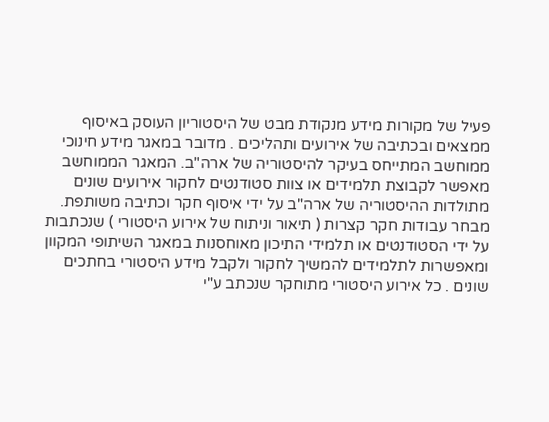פעיל של מקורות מידע מנקודת מבט של היסטוריון העוסק באיסוף ממצאים ובכתיבה של אירועים ותהליכים . מדובר במאגר מידע חינוכי ממוחשב המתייחס בעיקר להיסטוריה של ארה"ב. המאגר הממוחשב מאפשר לקבוצת תלמידים או צוות סטודנטים לחקור אירועים שונים מתולדות ההיסטוריה של ארה"ב על ידי איסוף חקר וכתיבה משותפת. מבחר עבודות חקר קצרות ( תיאור וניתוח של אירוע היסטורי ) שנכתבות על ידי הסטודנטים או תלמידי התיכון מאוחסנות במאגר השיתופי המקוון ומאפשרות לתלמידים להמשיך לחקור ולקבל מידע היסטורי בחתכים שונים . כל אירוע היסטורי מתוחקר שנכתב ע"י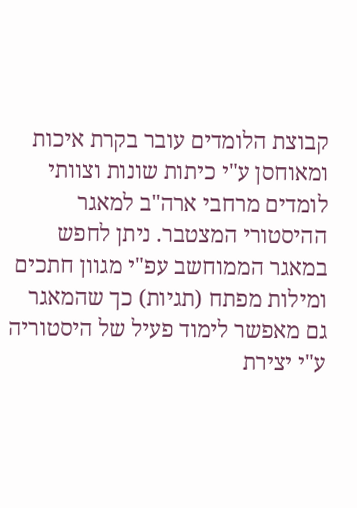קבוצת הלומדים עובר בקרת איכות ומאוחסן ע"י כיתות שונות וצוותי לומדים מרחבי ארה"ב למאגר ההיסטורי המצטבר. ניתן לחפש במאגר הממוחשב עפ"י מגוון חתכים ומילות מפתח (תגיות) כך שהמאגר גם מאפשר לימוד פעיל של היסטוריה ע"י יצירת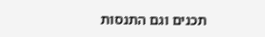תכנים וגם התנסות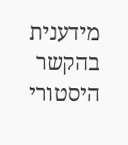מידענית בהקשר היסטורי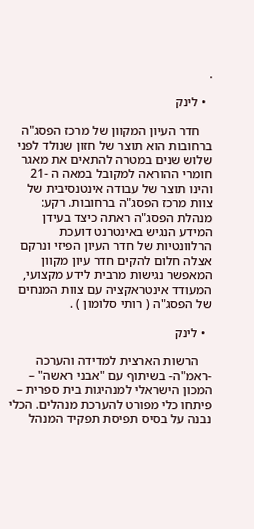.

  • לינק

    חדר העיון המקוון של מרכז הפסג"ה ברחובות הוא תוצר של חזון שנולד לפני שלוש שנים במטרה להתאים את מאגר חומרי ההוראה למקובל במאה ה -21 והינו תוצר של עבודה אינטנסיבית של צוות מרכז הפסג"ה ברחובות. רקע: מנהלת הפסג"ה ראתה כיצד בעידן המידע הנגיש באינטרנט דועכת הרלוונטיות של חדר העיון הפיזי ונרקם אצלה חלום להקים חדר עיון מקוון המאפשר נגישות מרבית לידע מקצועי, המעודד אינטראקציה עם צוות המנחים של הפסג"ה ( רותי סלומון ) .

  • לינק

    הרשות הארצית למדידה והערכה -ראמ"ה- בשיתוף עם "אבני ראשה" – המכון הישראלי למנהיגות בית ספרית – פיתחו כלי מפורט להערכת מנהלים. הכלי נבנה על בסיס תפיסת תפקיד המנהל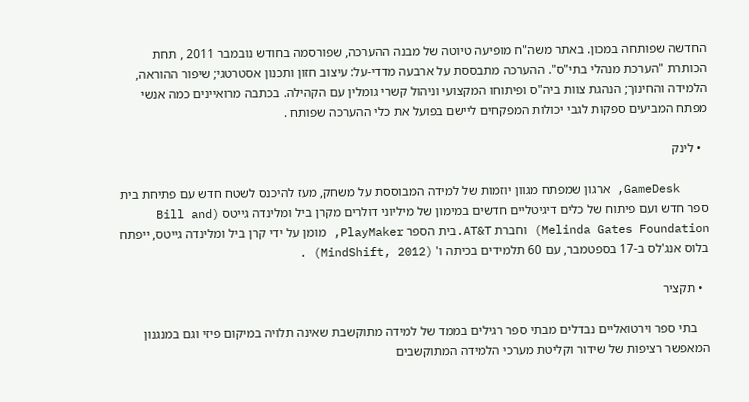החדשה שפותחה במכון. באתר משה"ח מופיעה טיוטה של מבנה ההערכה, שפורסמה בחודש נובמבר 2011 , תחת הכותרת "הערכת מנהלי בתי"ס". ההערכה מתבססת על ארבעה מדדי-על: עיצוב חזון ותכנון אסטרטגי; שיפור ההוראה, הלמידה והחינוך; הנהגת צוות ביה"ס ופיתוחו המקצועי וניהול קשרי גומלין עם הקהילה. בכתבה מרואיינים כמה אנשי מפתח המביעים ספקות לגבי יכולות המפקחים ליישם בפועל את כלי ההערכה שפותח .

  • לינק

    GameDesk, ארגון שמפתח מגוון יוזמות של למידה המבוססת על משחק, מעז להיכנס לשטח חדש עם פתיחת בית ספר חדש ועם פיתוח של כלים דיגיטליים חדשים במימון של מיליוני דולרים מקרן ביל ומלינדה גייטס (Bill and Melinda Gates Foundation) וחברת AT&T.בית הספר PlayMaker, מומן על ידי קרן ביל ומלינדה גייטס, ייפתח בלוס אנג'לס ב-17 בספטמבר, עם 60 תלמידים בכיתה ו' (MindShift, 2012) .

  • תקציר

    בתי ספר וירטואליים נבדלים מבתי ספר רגילים בממד של למידה מתוקשבת שאינה תלויה במיקום פיזי וגם במנגנון המאפשר רציפות של שידור וקליטת מערכי הלמידה המתוקשבים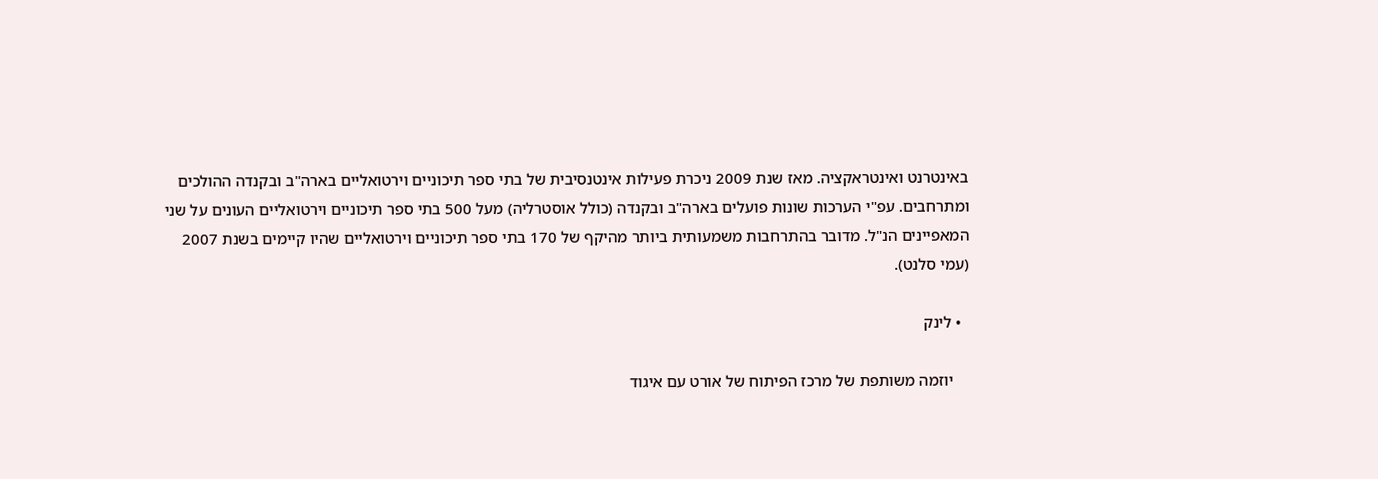באינטרנט ואינטראקציה. מאז שנת 2009 ניכרת פעילות אינטנסיבית של בתי ספר תיכוניים וירטואליים בארה"ב ובקנדה ההולכים ומתרחבים. עפ"י הערכות שונות פועלים בארה"ב ובקנדה (כולל אוסטרליה) מעל 500 בתי ספר תיכוניים וירטואליים העונים על שני המאפיינים הנ"ל. מדובר בהתרחבות משמעותית ביותר מהיקף של 170 בתי ספר תיכוניים וירטואליים שהיו קיימים בשנת 2007 (עמי סלנט).

  • לינק

    יוזמה משותפת של מרכז הפיתוח של אורט עם איגוד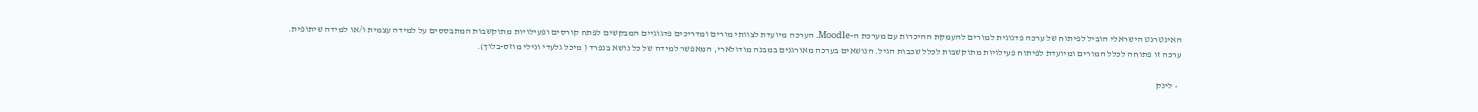האינטרנט הישראלי הוביל לפיתוח של ערכה פדגוגית למורים להעמקת ההיכרות עם מערכת ה-Moodle. הערכה מיועדת לצוותי מורים ומדריכים פדגוגיים המבקשים לפתח קורסים ופעילויות מתוקשבות המתבססים על למידה עצמית ו/או למידה שיתופית. ערכה זו פתוחה לכלל המורים ומיועדת לפיתוח פעילויות מתוקשבות לכלל שכבות הגיל. הנושאים בערכה מאורגנים במבנה מודולארי, המאפשר למידה של כל נושא בנפרד ( מיכל גלעדי ונילי מוזס-בלוך).

  • לינק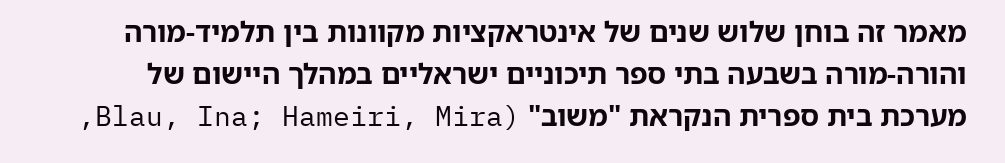מאמר זה בוחן שלוש שנים של אינטראקציות מקוונות בין תלמיד-מורה והורה-מורה בשבעה בתי ספר תיכוניים ישראליים במהלך היישום של מערכת בית ספרית הנקראת "משוב" (Blau, Ina; Hameiri, Mira,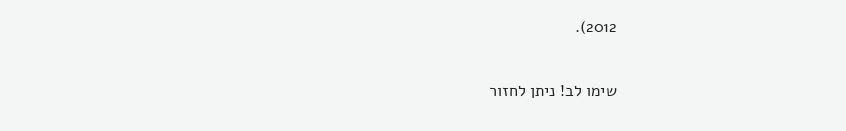2012).

שימו לב! ניתן לחזור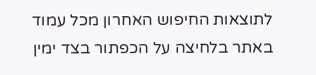לתוצאות החיפוש האחרון מכל עמוד באתר בלחיצה על הכפתור בצד ימין